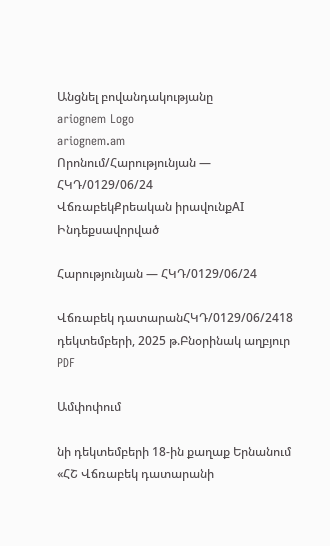Անցնել բովանդակությանը
ariognem Logo
ariognem.am
Որոնում/Հարությունյան — ՀԿԴ/0129/06/24
ՎճռաբեկՔրեական իրավունքAI Ինդեքսավորված

Հարությունյան — ՀԿԴ/0129/06/24

Վճռաբեկ դատարանՀԿԴ/0129/06/2418 դեկտեմբերի, 2025 թ.Բնօրինակ աղբյուր
PDF

Ամփոփում

նի դեկտեմբերի 18-ին քաղաք Երնանում «ՀՇ Վճռաբեկ դատարանի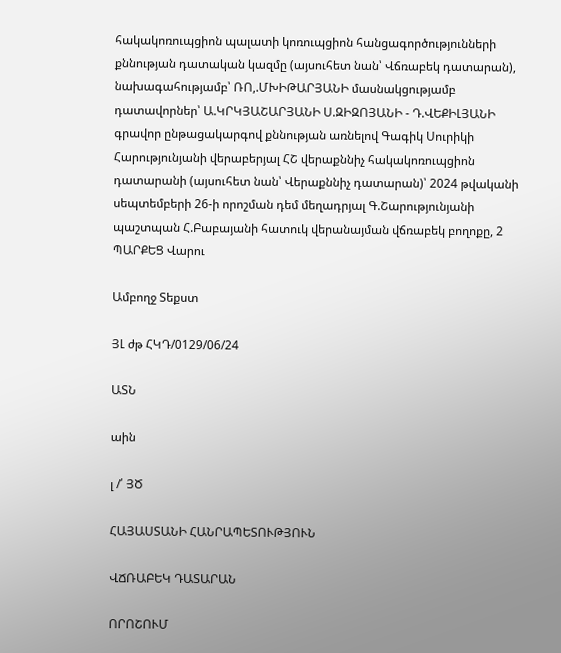հակակոռուպցիոն պալատի կոռուպցիոն հանցագործությունների քննության դատական կազմը (այսուհետ նան՝ Վճռաբեկ դատարան), նախագահությամբ՝ ՌՈ,.ՄԽԻԹԱՐՅԱՆԻ մասնակցությամբ դատավորներ՝ Ա.ԿՐԿՅԱՇԱՐՅԱՆԻ Ս.ԶԻԶՈՅԱՆԻ - Դ.ՎԵՔԻԼՅԱՆԻ գրավոր ընթացակարգով քննության առնելով Գագիկ Սուրիկի Հարությունյանի վերաբերյալ ՀՇ վերաքննիչ հակակոռուպցիոն դատարանի (այսուհետ նան՝ Վերաքննիչ դատարան)՝ 2024 թվականի սեպտեմբերի 26-ի որոշման դեմ մեղադրյալ Գ.Շարությունյանի պաշտպան Հ.Բաբայանի հատուկ վերանայման վճռաբեկ բողոքը, 2 ՊԱՐՔԵՑ Վարու

Ամբողջ Տեքստ

ՅԼ ժթ ՀԿԴ/0129/06/24

ԱՏՆ

աին

լ /՛ ՅԾ

ՀԱՅԱՍՏԱՆԻ ՀԱՆՐԱՊԵՏՈՒԹՅՈՒՆ

ՎՃՌԱԲԵԿ ԴԱՏԱՐԱՆ

ՈՐՈՇՈՒՄ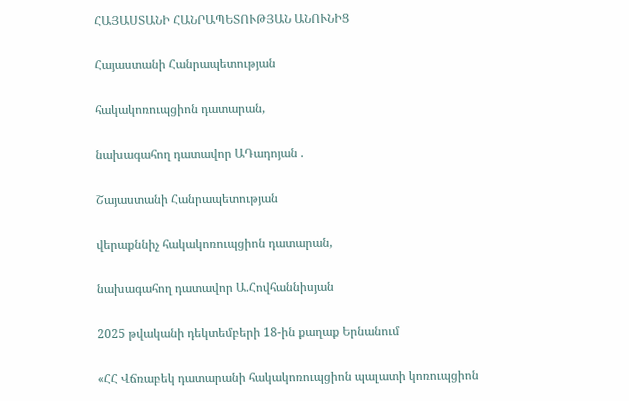ՀԱՅԱՍՏԱՆԻ ՀԱՆՐԱՊԵՏՈՒԹՅԱՆ ԱՆՈՒՆԻՑ

Հայաստանի Հանրապետության

հակակոռուպցիոն դատարան,

նախագահող դատավոր ԱԴադոյան .

Շայաստանի Հանրապետության

վերաքննիչ հակակոռուպցիոն դատարան,

նախագահող դատավոր Ա.Հովհաննիսյան

2025 թվականի դեկտեմբերի 18-ին քաղաք Երնանում

«ՀՀ Վճռաբեկ դատարանի հակակոռուպցիոն պալատի կոռուպցիոն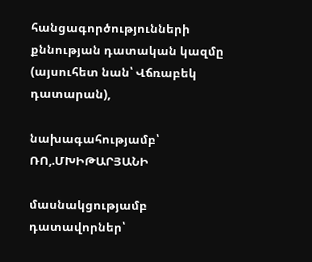հանցագործությունների քննության դատական կազմը (այսուհետ նան՝ Վճռաբեկ դատարան),

նախագահությամբ՝ ՌՈ,.ՄԽԻԹԱՐՅԱՆԻ

մասնակցությամբ դատավորներ՝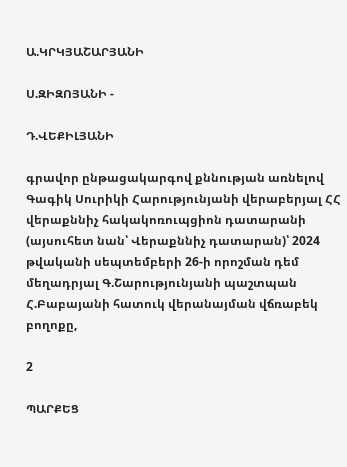Ա.ԿՐԿՅԱՇԱՐՅԱՆԻ

Ս.ԶԻԶՈՅԱՆԻ -

Դ.ՎԵՔԻԼՅԱՆԻ

գրավոր ընթացակարգով քննության առնելով Գագիկ Սուրիկի Հարությունյանի վերաբերյալ ՀՀ վերաքննիչ հակակոռուպցիոն դատարանի (այսուհետ նան՝ Վերաքննիչ դատարան)՝ 2024 թվականի սեպտեմբերի 26-ի որոշման դեմ մեղադրյալ Գ.Շարությունյանի պաշտպան Հ.Բաբայանի հատուկ վերանայման վճռաբեկ բողոքը,

2

ՊԱՐՔԵՑ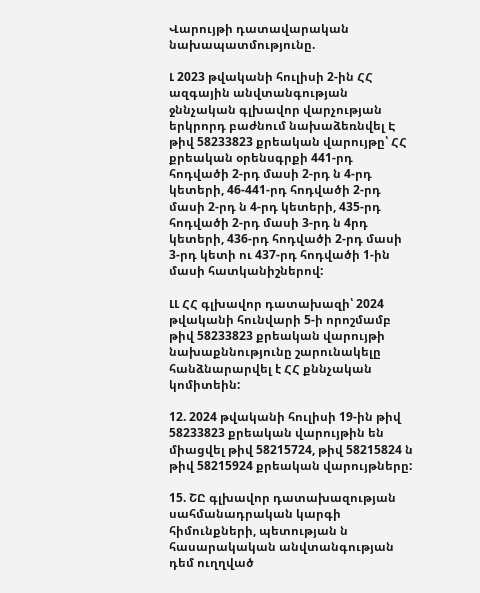Վարույթի դատավարական նախապատմությունը.

Լ 2023 թվականի հուլիսի 2-ին ՀՀ ազգային անվտանգության ջննչական գլխավոր վարչության երկրորդ բաժնում նախաձեռնվել Է թիվ 58233823 քրեական վարույթը՝ ՀՀ քրեական օրենսգրքի 441-րդ հոդվածի 2-րդ մասի 2-րդ ն 4-րդ կետերի, 46-441-րդ հոդվածի 2-րդ մասի 2-րդ ն 4-րդ կետերի, 435-րդ հոդվածի 2-րդ մասի 3-րդ ն 4րդ կետերի, 436-րդ հոդվածի 2-րդ մասի 3-րդ կետի ու 437-րդ հոդվածի 1-ին մասի հատկանիշներով:

ԼԼ ՀՀ գլխավոր դատախազի՝ 2024 թվականի հունվարի 5-ի որոշմամբ թիվ 58233823 քրեական վարույթի նախաքննությունը շարունակելը հանձնարարվել է ՀՀ քննչական կոմիտեին:

12. 2024 թվականի հուլիսի 19-ին թիվ 58233823 քրեական վարույթին են միացվել թիվ 58215724, թիվ 58215824 ն թիվ 58215924 քրեական վարույթները:

15. ՇԸ գլխավոր դատախազության սահմանադրական կարգի հիմունքների, պետության ն հասարակական անվտանգության դեմ ուղղված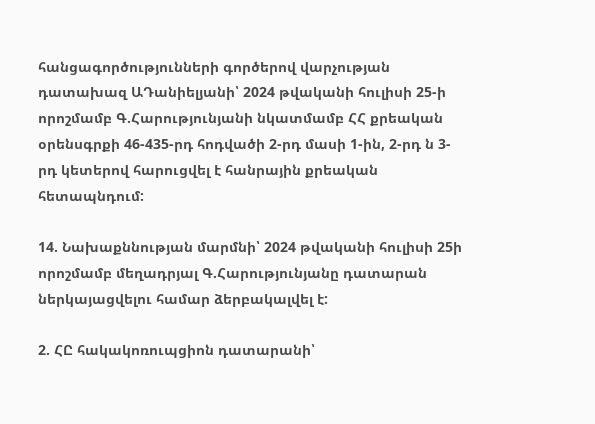հանցագործությունների գործերով վարչության դատախազ ԱԴանիելյանի՝ 2024 թվականի հուլիսի 25-ի որոշմամբ Գ.Հարությունյանի նկատմամբ ՀՀ քրեական օրենսգրքի 46-435-րդ հոդվածի 2-րդ մասի 1-ին, 2-րդ ն 3-րդ կետերով հարուցվել է հանրային քրեական հետապնդում:

14. Նախաքննության մարմնի՝ 2024 թվականի հուլիսի 25ի որոշմամբ մեղադրյալ Գ.Հարությունյանը դատարան ներկայացվելու համար ձերբակալվել է:

2. ՀԸ հակակոռուպցիոն դատարանի՝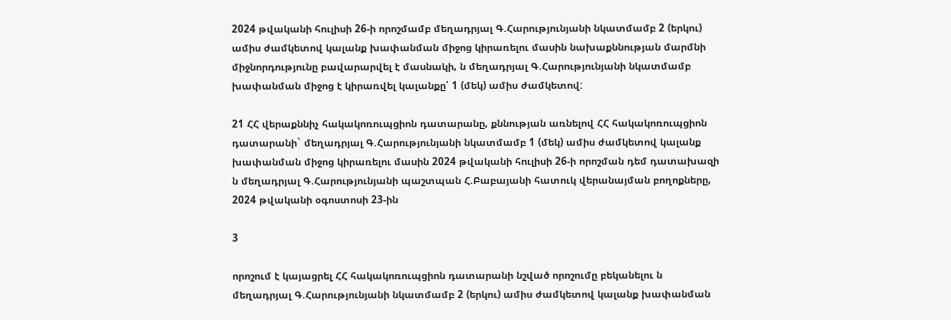2024 թվականի հուլիսի 26-ի որոշմամբ մեղադրյալ Գ.Հարությունյանի նկատմամբ 2 (երկու) ամիս ժամկետով կալանք խափանման միջոց կիրառելու մասին նախաքննության մարմնի միջնորդությունը բավարարվել է մասնակի, ն մեղադրյալ Գ.Հարությունյանի նկատմամբ խափանման միջոց է կիրառվել կալանքը՝ 1 (մեկ) ամիս ժամկետով:

21 ՀՀ վերաքննիչ հակակոռուպցիոն դատարանը, քննության առնելով ՀՀ հակակոռուպցիոն դատարանի` մեղադրյալ Գ.Հարությունյանի նկատմամբ 1 (մեկ) ամիս ժամկետով կալանք խափանման միջոց կիրառելու մասին 2024 թվականի հուլիսի 26-ի որոշման դեմ դատախազի ն մեղադրյալ Գ.Հարությունյանի պաշտպան Հ.Բաբայանի հատուկ վերանայման բողոքները, 2024 թվականի օգոստոսի 23-ին

3

որոշում է կայացրել ՀՀ հակակոռուպցիոն դատարանի նշված որոշումը բեկանելու ն մեղադրյալ Գ.Հարությունյանի նկատմամբ 2 (երկու) ամիս ժամկետով կալանք խափանման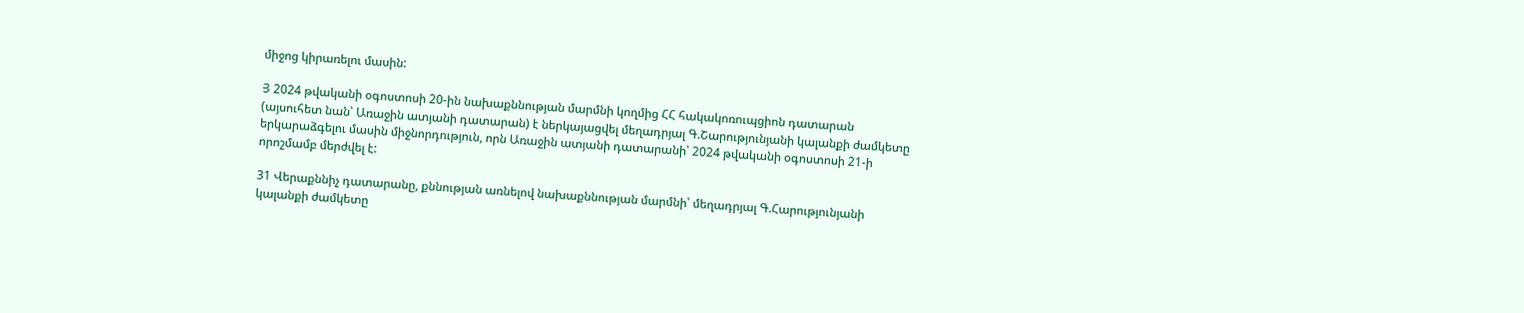միջոց կիրառելու մասին:

Յ 2024 թվականի օգոստոսի 20-ին նախաքննության մարմնի կողմից ՀՀ հակակոռուպցիոն դատարան (այսուհետ նան՝ Առաջին ատյանի դատարան) է ներկայացվել մեղադրյալ Գ.Շարությունյանի կալանքի ժամկետը երկարաձգելու մասին միջնորդություն, որն Առաջին ատյանի դատարանի՝ 2024 թվականի օգոստոսի 21-ի որոշմամբ մերժվել է:

31 Վերաքննիչ դատարանը, քննության առնելով նախաքննության մարմնի՝ մեղադրյալ Գ.Հարությունյանի կալանքի ժամկետը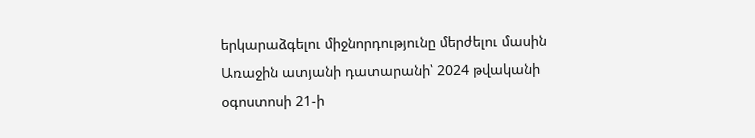երկարաձգելու միջնորդությունը մերժելու մասին Առաջին ատյանի դատարանի՝ 2024 թվականի օգոստոսի 21-ի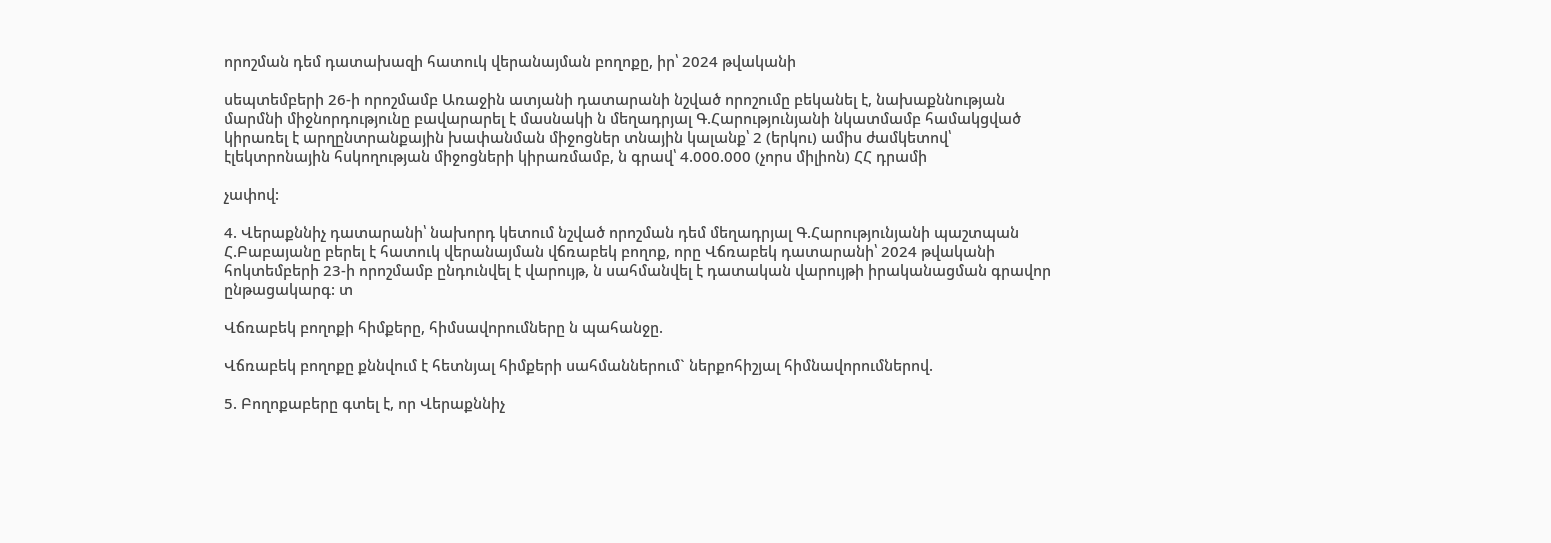որոշման դեմ դատախազի հատուկ վերանայման բողոքը, իր՝ 2024 թվականի

սեպտեմբերի 26-ի որոշմամբ Առաջին ատյանի դատարանի նշված որոշումը բեկանել է, նախաքննության մարմնի միջնորդությունը բավարարել է մասնակի ն մեղադրյալ Գ.Հարությունյանի նկատմամբ համակցված կիրառել է արղընտրանքային խափանման միջոցներ տնային կալանք՝ 2 (երկու) ամիս ժամկետով՝ էլեկտրոնային հսկողության միջոցների կիրառմամբ, ն գրավ՝ 4.000.000 (չորս միլիոն) ՀՀ դրամի

չափով:

4. Վերաքննիչ դատարանի՝ նախորդ կետում նշված որոշման դեմ մեղադրյալ Գ.Հարությունյանի պաշտպան Հ.Բաբայանը բերել է հատուկ վերանայման վճռաբեկ բողոք, որը Վճռաբեկ դատարանի՝ 2024 թվականի հոկտեմբերի 23-ի որոշմամբ ընդունվել է վարույթ, ն սահմանվել է դատական վարույթի իրականացման գրավոր ընթացակարգ: տ

Վճռաբեկ բողոքի հիմքերը, հիմսավորումները ն պահանջը.

Վճռաբեկ բողոքը քննվում է հետնյալ հիմքերի սահմաններում` ներքոհիշյալ հիմնավորումներով.

5. Բողոքաբերը գտել է, որ Վերաքննիչ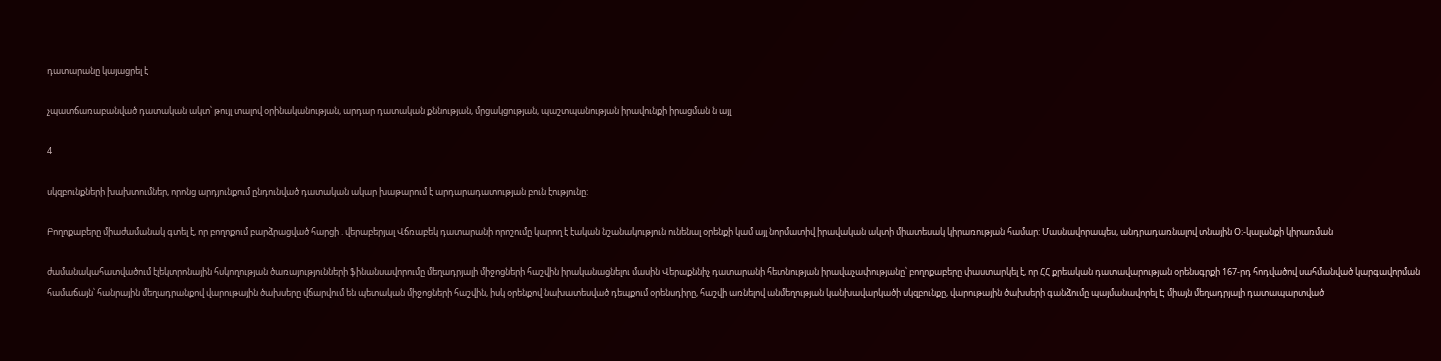դատարանը կայացրել է

չպատճառաբանված դատական ակտ՝ թույլ տալով օրինականության, արդար դատական քննության, մրցակցության, պաշտպանության իրավունքի իրացման ն այլ

4

սկզբունքների խախտումներ, որոնց արդյունքում ընդունված դատական ակար խաթարում է արդարադատության բուն էությունը:

Բողոքաբերը միաժամանակ գտել է, որ բողոքում բարձրացված հարցի . վերաբերյալ Վճռաբեկ դատարանի որոշումը կարող է էական նշանակություն ունենալ օրենքի կամ այլ նորմատիվ իրավական ակտի միատեսակ կիրառության համար: Մասնավորապես, անդրադառնալով տնային Օ։-կալանքի կիրառման

ժամանակահատվածում էլեկտրոնային հսկողության ծառայությունների ֆինանսավորումը մեղադրյալի միջոցների հաշվին իրականացնելու մասին Վերաքննիչ դատարանի հետնության իրավաչափությանը՝ բողոքաբերը փաստարկել է, որ ՀՀ քրեական դատավարության օրենսգրքի 167-րդ հոդվածով սահմանված կարգավորման համաճայն՝ հանրային մեղադրանքով վարութային ծախսերը վճարվում են պետական միջոցների հաշվին, իսկ օրենքով նախատեսված դեպքում օրենսդիրը, հաշվի առնելով անմեղության կանխավարկածի սկզբունքը, վարութային ծախսերի գանձումը պայմանավորել Է միայն մեղադրյալի դատապարտված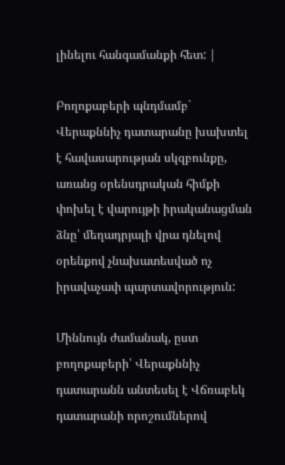լինելու հանգամանքի հետ: |

Բողոքաբերի պնդմամբ` Վերաքննիչ դատարանը խախտել է հավասարության սկզբունքը, առանց օրենսդրական հիմքի փոխել է վարույթի իրականացման ձնը՝ մեղադրյալի վրա դնելով օրենքով չնախատեսված ոչ իրավաչափ պարտավորություն:

Միննույն ժամանակ, ըստ բողոքաբերի՝ Վերաքննիչ դատարանն անտեսել է Վճռաբեկ դատարանի որոշումներով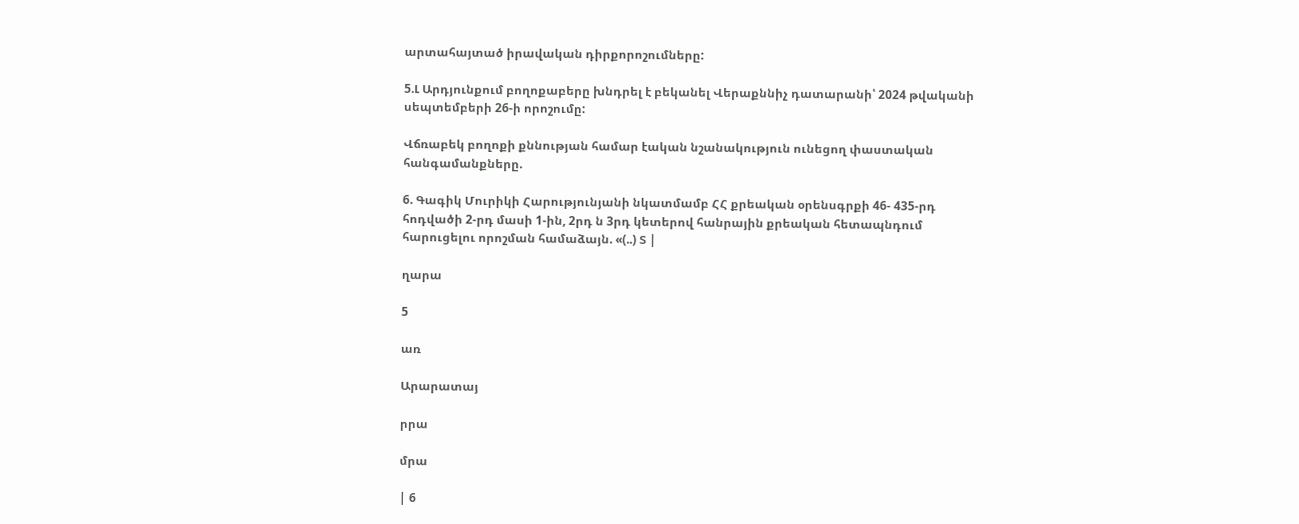արտահայտած իրավական դիրքորոշումները:

5.Լ Արդյունքում բողոքաբերը խնդրել է բեկանել Վերաքննիչ դատարանի՝ 2024 թվականի սեպտեմբերի 26-ի որոշումը:

Վճռաբեկ բողոքի քննության համար էական նշանակություն ունեցող փաստական հանգամանքները.

6. Գագիկ Մուրիկի Հարությունյանի նկատմամբ ՀՀ քրեական օրենսգրքի 46- 435-րդ հոդվածի 2-րդ մասի 1-ին, 2րդ ն 3րդ կետերով հանրային քրեական հետապնդում հարուցելու որոշման համաձայն. «(..) Տ |

ղարա

5

առ

Արարատայ

րրա

մրա

| 6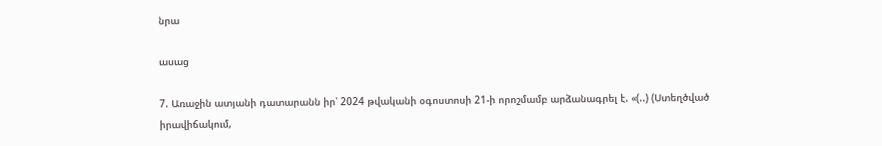նրա

ասաց

7. Առաջին ատյանի դատարանն իր՝ 2024 թվականի օգոստոսի 21-ի որոշմամբ արձանագրել է. «(..) (Ստեղծված իրավիճակում,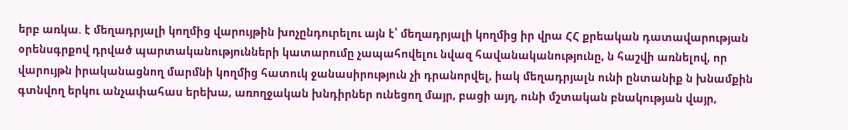երբ առկա. է մեղադրյալի կողմից վարույթին խոչընդուրելու այն է՝ մեղադրյալի կողմից իր վրա ՀՀ քրեական դատավարության օրենսգրքով դրված պարտականությունների կատարումը չապահովելու նվազ հավանականությունը, ն հաշվի առնելով, որ վարույթն իրականացնող մարմնի կողմից հատուկ ջանասիրություն չի դրանորվել, իակ մեղադրյալն ունի ընտանիք ն խնամքին գտնվող երկու անչափահաս երեխա, առողջական խնդիրներ ունեցող մայր, բացի այղ, ունի մշտական բնակության վայր,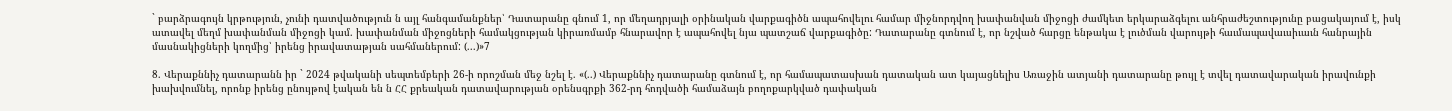` բարձրագույն կրթություն, չունի դատվածություն ն այլ հանգամանքներ՝ Դատարանը գնում 1, որ մեղադրյալի օրինական վարքագիծն ապահովելու համար միջնորդվող խափանվան միջոցի ժամկետ երկարաձգելու անհրաժեշտությունը բացակայում է, իսկ ատավել մեղմ խափանման միջոցի կամ. խափանման միջոցների համակցության կիրառմամբ հնարավոր է ապահովել նյա պատշաճ վարքագիծը: Դատարանը գտնում է, որ նշված հարցը ենթակա է լուծման վարույթի հաւմապավաւսիւաւն հանրային մասնակիցների կողմից՝ իրենց իրավատաթյան սահմաներում: (...)»7

8. Վերաքննիչ դատարանն իր ` 2024 թվականի սեպտեմբերի 26-ի որոշման մեջ նշել է. «(..) Վերաքննիչ դատարանը գտնում է, որ համապատասխան դատական ատ կայացնելիս Առաջին ատյանի դատարանը թույլ է տվել դատավարական իրավունքի խախվումնել, որոնք իրենց ընույթով էական են ն ՀՀ քրեական դատավարության օրենսգրքի 362-րդ հոդվածի համաձայն բողոքարկված դափական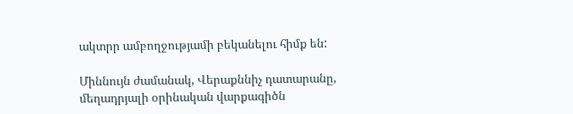ակտրր ամբողջությամի բեկանելու հիմք են:

Միննույն ժամանակ, Վերաքննիչ դատարանը, մեղադրյալի օրինական վարքագիծն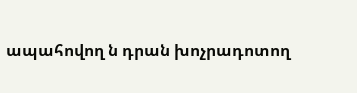ապահովող ն դրան խոչրադոտող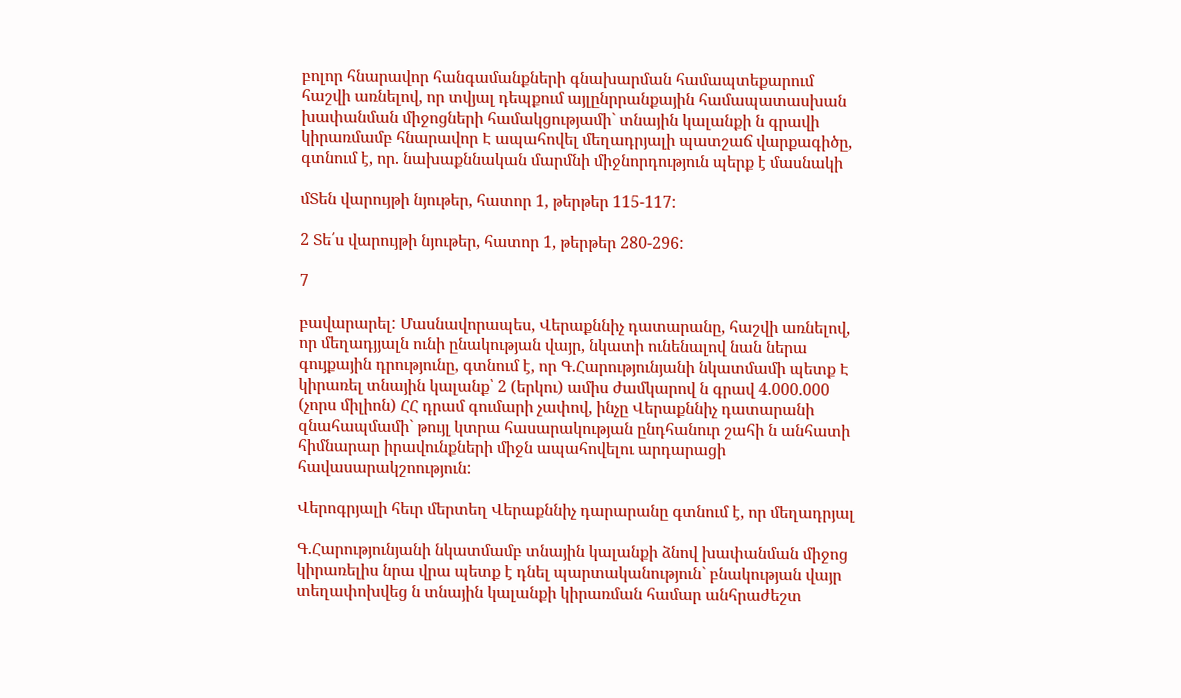բոլոր հնարավոր հանգամանքների գնախարման համապտեքարում հաշվի առնելով, որ տվյալ դեպքում այլընրրանքային համապատասխան խափանման միջոցների համակցությամի` տնային կալանքի ն գրավի կիրառմամբ հնարավոր Է ապահովել մեղադրյալի պատշաճ վարքագիծը, գտնում է, որ. նախաքննական մարմնի միջնորդություն պերք է մասնակի

մՏեն վարույթի նյութեր, հատոր 1, թերթեր 115-117:

2 Տե՛ս վարույթի նյութեր, հատոր 1, թերթեր 280-296:

7

բավարարել: Մասնավորապես, Վերաքննիչ դատարանը, հաշվի առնելով, որ մեղադյյալն ունի ընակության վայր, նկատի ունենալով նան ներա գույքային դրությունը, գտնում է, որ Գ.Հարությունյանի նկատմամի պետք Է կիրառել տնային կալանք՝ 2 (երկու) ամիս ժամկարով ն գրավ 4.000.000 (չորս միլիոն) ՀՀ դրամ գումարի չափով, ինչը Վերաքննիչ դատարանի զնահապմամի` թույլ կտրա հասարակության ընդհանուր շահի ն անհատի հիմնարար իրավունքների միջն ապահովելու արդարացի հավասարակշոություն:

Վերոգրյալի հեւր մերտեղ Վերաքննիչ դարարանը գտնում է, որ մեղադրյալ

Գ.Հարությունյանի նկատմամբ տնային կալանքի ձնով խափանման միջոց կիրառելիս նրա վրա պետք է դնել պարտականություն` բնակության վայր տեղափոխվեց ն տնային կալանքի կիրառման համար անհրաժեշտ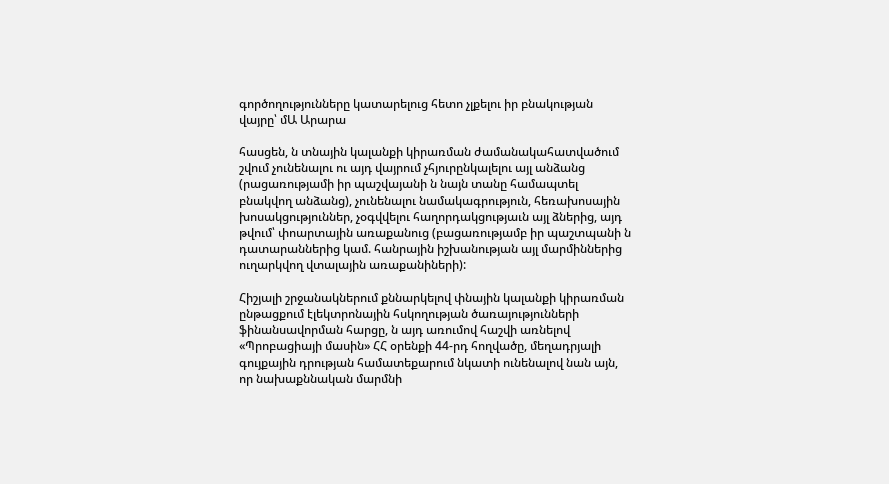գործողությունները կատարելուց հետո չլքելու իր բնակության վայրը՝ մԱ Արարա

հասցեն, ն տնային կալանքի կիրառման ժամանակահատվածում շվում չունենալու ու այդ վայրում չհյուրընկալելու այլ անձանց (րացառությամի իր պաշվայանի ն նայն տանը համապտել բնակվող անձանց), չունենալու նամակագրություն, հեռախոսային խոսակցություններ, չօգվվելու հաղորդակցությաւն այլ ձներից, այդ թվում՝ փոարտային առաքանուց (բացառությամբ իր պաշտպանի ն դատարաններից կամ. հանրային իշխանության այլ մարմիններից ուղարկվող վտալային առաքանիների):

Հիշյալի շրջանակներում քննարկելով փնային կալանքի կիրառման ընթացքում էլեկտրոնային հսկողության ծառայությունների ֆինանսավորման հարցը, ն այդ առումով հաշվի առնելով «Պրոբացիայի մասին» ՀՀ օրենքի 44-րդ հողվածը, մեղադրյալի գույքային դրության համատեքարում նկատի ունենալով նան այն, որ նախաքննական մարմնի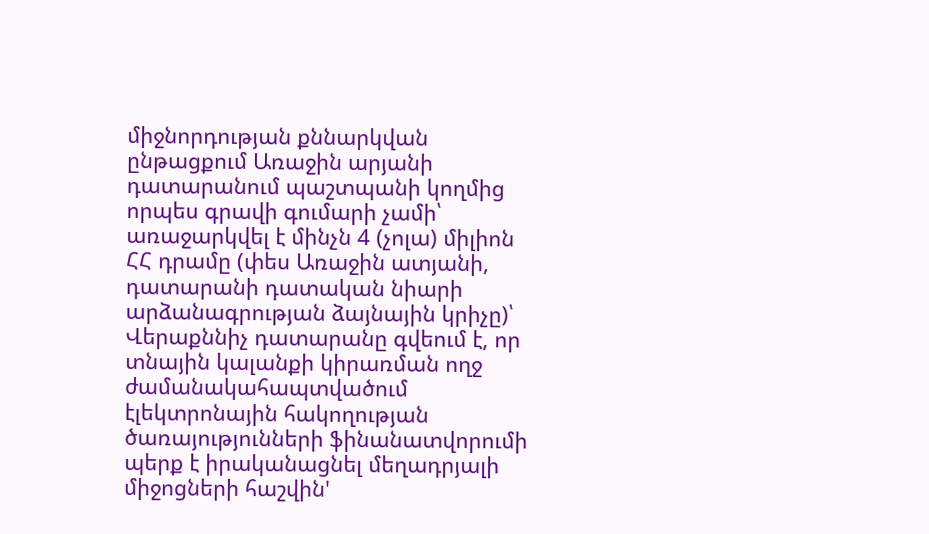միջնորդության քննարկվան ընթացքում Առաջին արյանի դատարանում պաշտպանի կողմից որպես գրավի գումարի չամի՝ առաջարկվել է մինչն 4 (չոլա) միլիոն ՀՀ դրամը (փես Առաջին ատյանի, դատարանի դատական նիարի արձանագրության ձայնային կրիչը)՝ Վերաքննիչ դատարանը գվեում է, որ տնային կալանքի կիրառման ողջ ժամանակահապտվածում էլեկտրոնային հակողության ծառայությունների ֆինանատվորումի պերք է իրականացնել մեղադրյալի միջոցների հաշվին'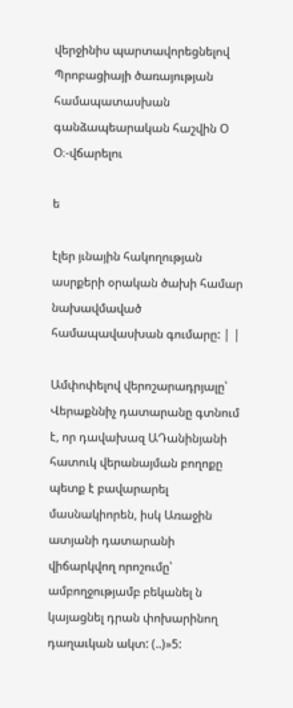վերջինիս պարտավորեցնելով Պրոբացիայի ծառայության համապատասխան գանձապեարական հաշվին Օ Օ։-վճարելու

ե

էլեր յւնային հակողության ասրքերի օրական ծախի համար նախավմաված համապավասխան գումարը: | |

Ամփոփելով վերոշարադրյալը՝ Վերաքննիչ դատարանը գտնում է, որ դավախազ ԱԴանինյանի հատուկ վերանայման բողոքը պետք է բավարարել մասնակիորեն, իսկ Առաջին ատյանի դատարանի վիճարկվող որոշումը՝ ամբողջությամբ բեկանել ն կայացնել դրան փոխարինող դաղաւկան ակտ: (..)»5: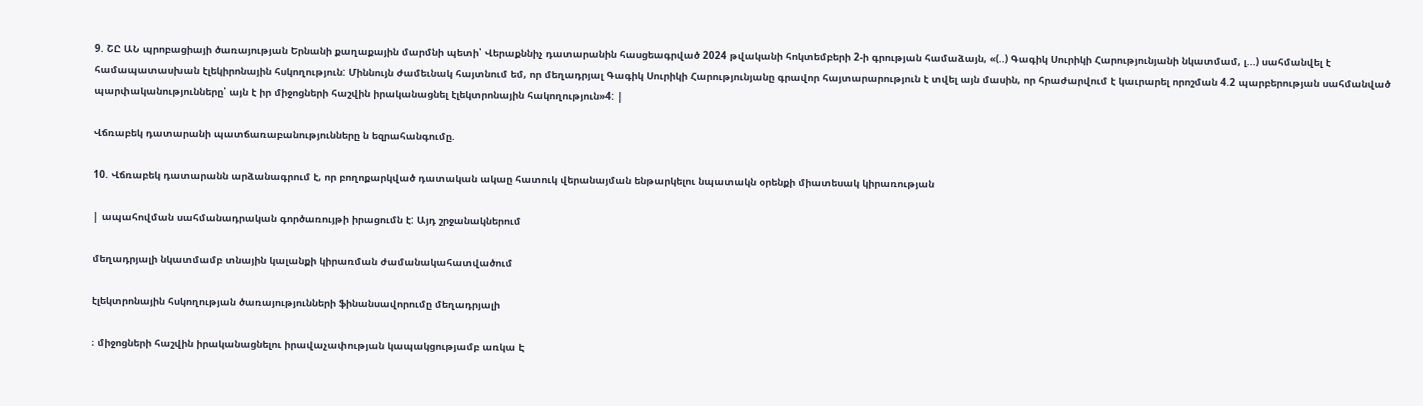9. ՇԸ ԱՆ պրոբացիայի ծառայության Երնանի քաղաքային մարմնի պետի՝ Վերաքննիչ դատարանին հասցեագրված 2024 թվականի հոկտեմբերի 2-ի գրության համաձայն, «(..) Գագիկ Սուրիկի Հարությունյանի նկատմամ, լ...) սահմանվել է համապատասխան էլեկիրոնային հսկողություն: Միննույն ժամեւնակ հայտնում եմ, որ մեղադրյալ Գագիկ Սուրիկի Հարությունյանը գրավոր հայտարարություն է տվել այն մասին, որ հրաժարվում է կաւրարել որոշման 4.2 պարբերության սահմանված պարփականությունները՝ այն է իր միջոցների հաշվին իրականացնել էլեկտրոնային հակողություն»4: |

Վճռաբեկ դատարանի պատճառաբանությունները ն եզրահանգումը.

10. Վճռաբեկ դատարանն արձանագրում է, որ բողոքարկված դատական ակաը հատուկ վերանայման ենթարկելու նպատակն օրենքի միատեսակ կիրառության

| ապահովման սահմանադրական գործառույթի իրացումն է: Այդ շրջանակներում

մեղադրյալի նկատմամբ տնային կալանքի կիրառման ժամանակահատվածում

էլեկտրոնային հսկողության ծառայությունների ֆինանսավորումը մեղադրյալի

։ միջոցների հաշվին իրականացնելու իրավաչափության կապակցությամբ առկա Է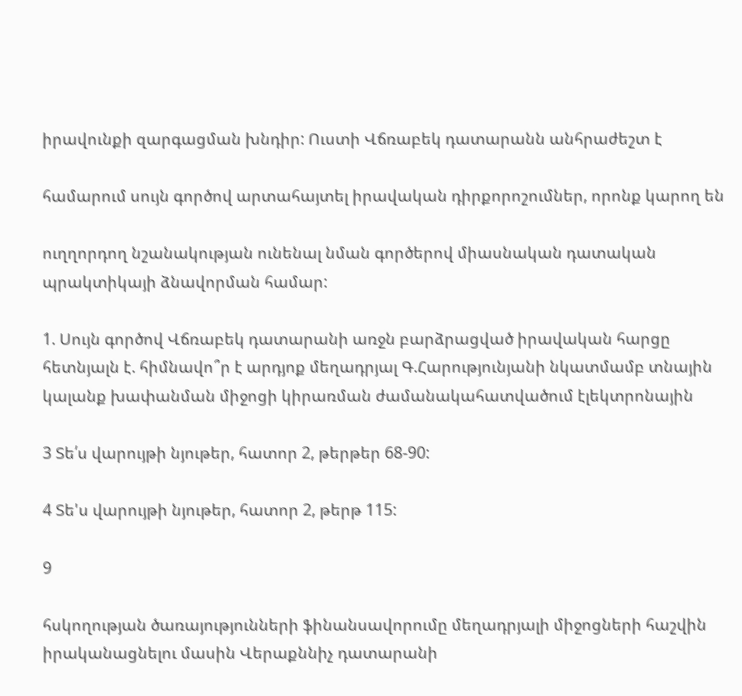իրավունքի զարգացման խնդիր: Ուստի Վճռաբեկ դատարանն անհրաժեշտ է

համարում սույն գործով արտահայտել իրավական դիրքորոշումներ, որոնք կարող են

ուղղորդող նշանակության ունենալ նման գործերով միասնական դատական պրակտիկայի ձնավորման համար:

1. Սույն գործով Վճռաբեկ դատարանի առջն բարձրացված իրավական հարցը հետնյալն է. հիմնավո՞ր է արդյոք մեղադրյալ Գ.Հարությունյանի նկատմամբ տնային կալանք խափանման միջոցի կիրառման ժամանակահատվածում էլեկտրոնային

3 Տե՛ս վարույթի նյութեր, հատոր 2, թերթեր 68-90:

4 Տե'ս վարույթի նյութեր, հատոր 2, թերթ 115:

9

հսկողության ծառայությունների ֆինանսավորումը մեղադրյալի միջոցների հաշվին իրականացնելու մասին Վերաքննիչ դատարանի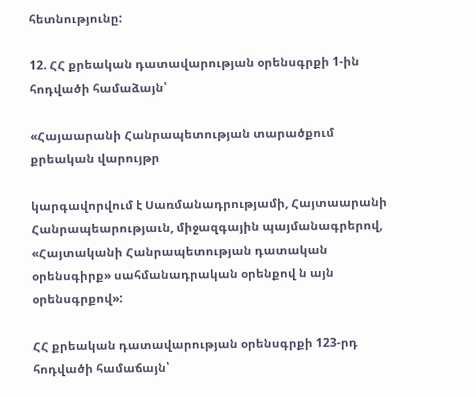հետնությունը:

12. ՀՀ քրեական դատավարության օրենսգրքի 1-ին հոդվածի համաձայն՝

«Հայաարանի Հանրապետության տարածքում քրեական վարույթր

կարգավորվում է Սառմանադրությամի, Հայտաարանի Հանրապեարությաւն, միջազգային պայմանագրերով, «Հայտականի Հանրապետության դատական օրենսգիրք» սահմանադրական օրենքով ն այն օրենսգրքով»:

ՀՀ քրեական դատավարության օրենսգրքի 123-րդ հոդվածի համաճայն՝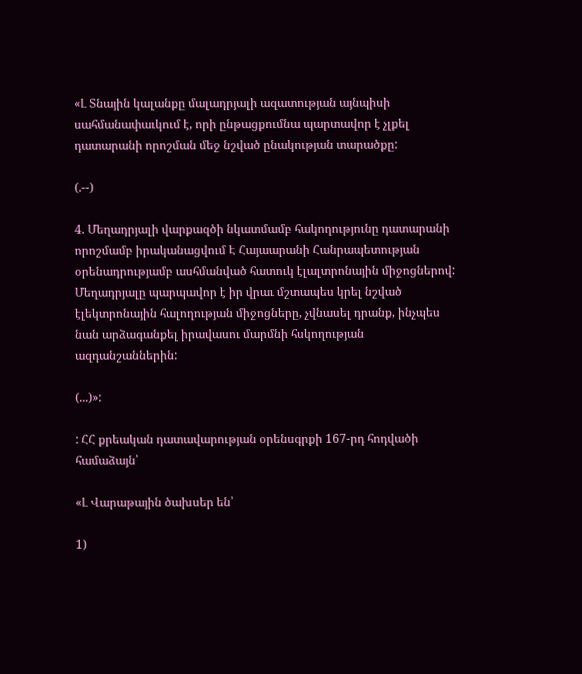«Լ Տնային կալանքը մալադրյալի ազատության այնպիսի սահմանափաւկում է, որի ընթացքումնա պարտավոր է չլքել դատարանի որոշման մեջ նշված ընակության տարածքը:

(.--)

4. Մեղադրյալի վարքազծի նկատմամբ հակողությունը դատարանի որոշմամբ իրականացվում Է Հայաարանի Հանրապետության օրենադրությամբ ասհմանված հատուկ էլալտրոնային միջոցներով: Մեղադրյալը պարպավոր է իր վրաւ մշտապես կրել նշված էլեկտրոնային հալողության միջոցները, չվնասել դրանք, ինչպես նան արձագանքել իրավասու մարմնի հսկողության ազդանշաններին:

(...)»:

: ՀՀ քրեական դատավարության օրենսգրքի 167-րդ հոդվածի համաձայն՝

«Լ Վարաթային ծախսեր են՝

1)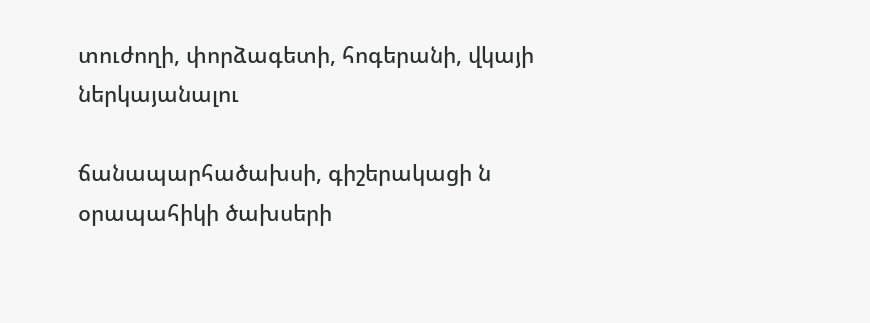տուժողի, փորձագետի, հոգերանի, վկայի ներկայանալու

ճանապարհածախսի, գիշերակացի ն օրապահիկի ծախսերի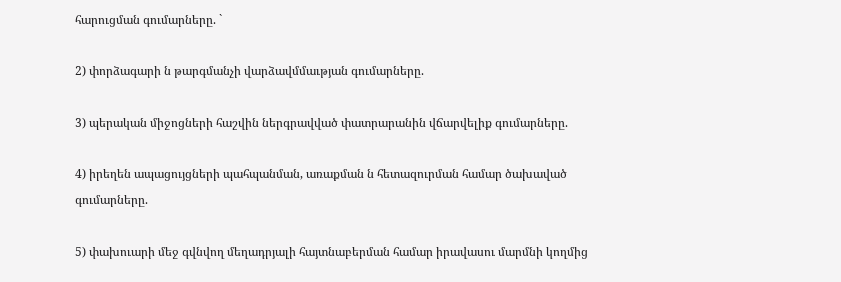հարուցման գումարները. `

2) փորձագարի ն թարգմանչի վարձավմմաւթյան գումարները.

3) պերական միջոցների հաշվին ներգրավված փատրարանին վճարվելիք գումարները.

4) իրեղեն ապացույցների պահպանման, առաքման ն հետազուրման համար ծախաված գումարները.

5) փախուարի մեջ գվնվող մեղադրյալի հայտնաբերման համար իրավասու մարմնի կողմից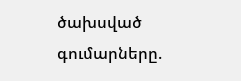ծախսված գումարները.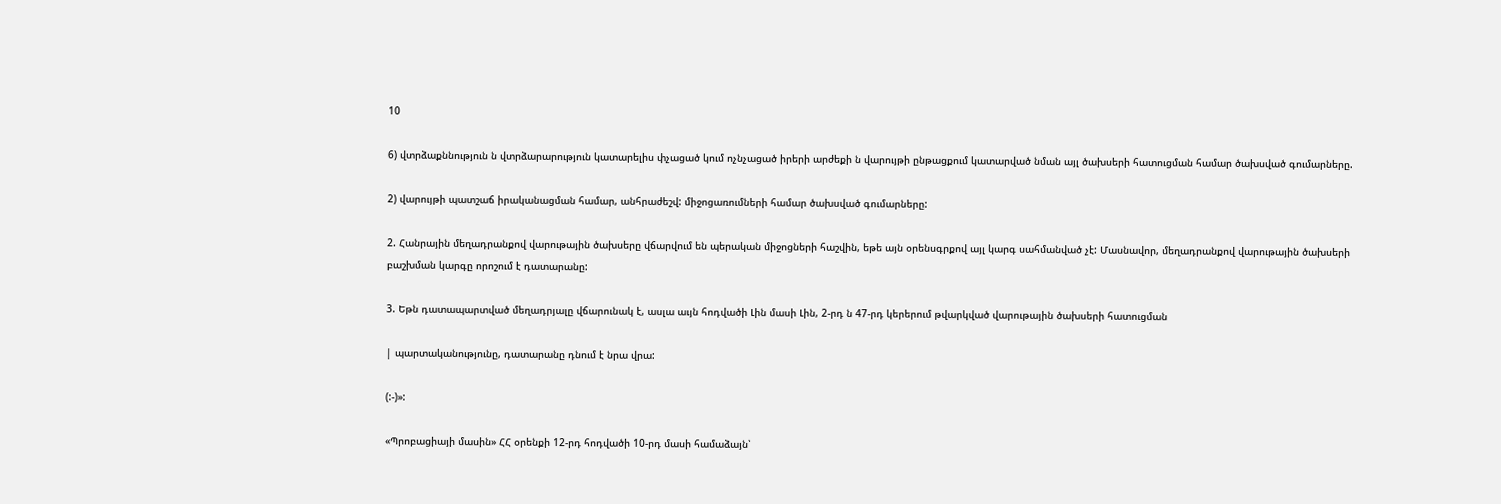10

6) վտրձաքննություն ն վտրձարարություն կատարելիս փչացած կում ոչնչացած իրերի արժեքի ն վարույթի ընթացքում կատարված նման այլ ծախսերի հատուցման համար ծախսված գումարները.

2) վարույթի պատշաճ իրականացման համար, անհրաժեշվ: միջոցառումների համար ծախսված գումարները:

2. Հանրային մեղադրանքով վարութային ծախսերը վճարվում են պերական միջոցների հաշվին, եթե այն օրենսգրքով այլ կարգ սահմանված չէ: Մասնավոր, մեղադրանքով վարութային ծախսերի բաշխման կարգը որոշում է դատարանը:

3. Եթն դատապարտված մեղադրյալը վճարունակ է, ասլա աւյն հոդվածի Լին մասի Լին, 2-րդ ն 47-րդ կերերում թվարկված վարութային ծախսերի հատուցման

| պարտականությունը, դատարանը դնում է նրա վրա:

(:-)»:

«Պրոբացիայի մասին» ՀՀ օրենքի 12-րդ հոդվածի 10-րդ մասի համաձայն՝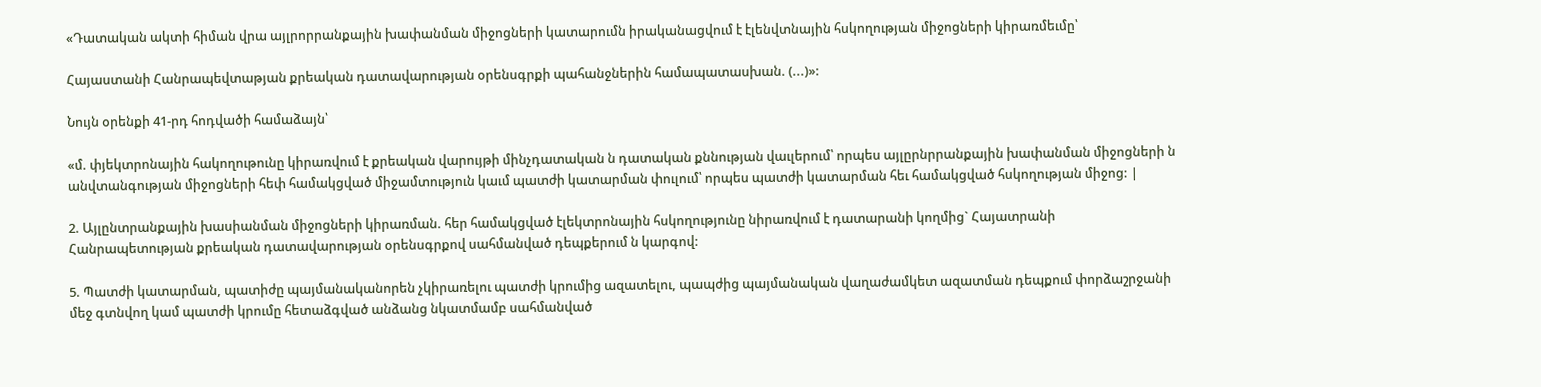«Դատական ակտի հիման վրա այլրորրանքային խափանման միջոցների կատարումն իրականացվում է էլենվտնային հսկողության միջոցների կիրառմեւմը՝

Հայաստանի Հանրապեվտաթյան քրեական դատավարության օրենսգրքի պահանջներին համապատասխան. (...)»:

Նույն օրենքի 41-րդ հոդվածի համաձայն՝

«մ. փյեկտրոնային հակողութունը կիրառվում է քրեական վարույթի մինչդատական ն դատական քննության վաւլերում՝ որպես այլըրնրրանքային խափանման միջոցների ն անվտանգության միջոցների հեփ համակցված միջամտություն կաւմ պատժի կատարման փուլում՝ որպես պատժի կատարման հեւ համակցված հսկողության միջոց: |

2. Այլընտրանքային խասիանման միջոցների կիրառման. հեր համակցված էլեկտրոնային հսկողությունը նիրառվում է դատարանի կողմից` Հայատրանի Հանրապետության քրեական դատավարության օրենսգրքով սահմանված դեպքերում ն կարգով:

5. Պատժի կատարման, պատիժը պայմանականորեն չկիրառելու պատժի կրումից ազատելու, պապժից պայմանական վաղաժամկետ ազատման դեպքում փորձաշրջանի մեջ գտնվող կամ պատժի կրումը հետաձգված անձանց նկատմամբ սահմանված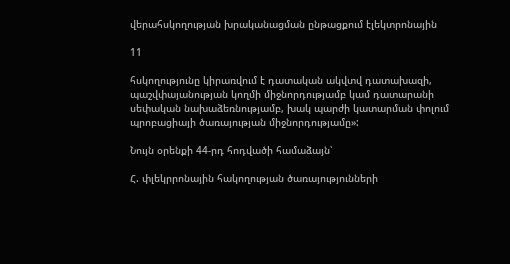վերահսկողության խրականացման ընթացքում էլեկտրոնային

11

հսկողությունը կիրառվում է դատական ակվտվ դատախազի, պաշվփայանության կողմի միջնորդությամբ կամ դատարանի սեփական նախաձեռնությամբ, խակ պարժի կատարման փոլում պրոբացիայի ծառայության միջնորդությամը»:

Նույն օրենքի 44-րդ հոդվածի համաձայն՝

Հ. փլեկրրոնային հակողության ծառայությունների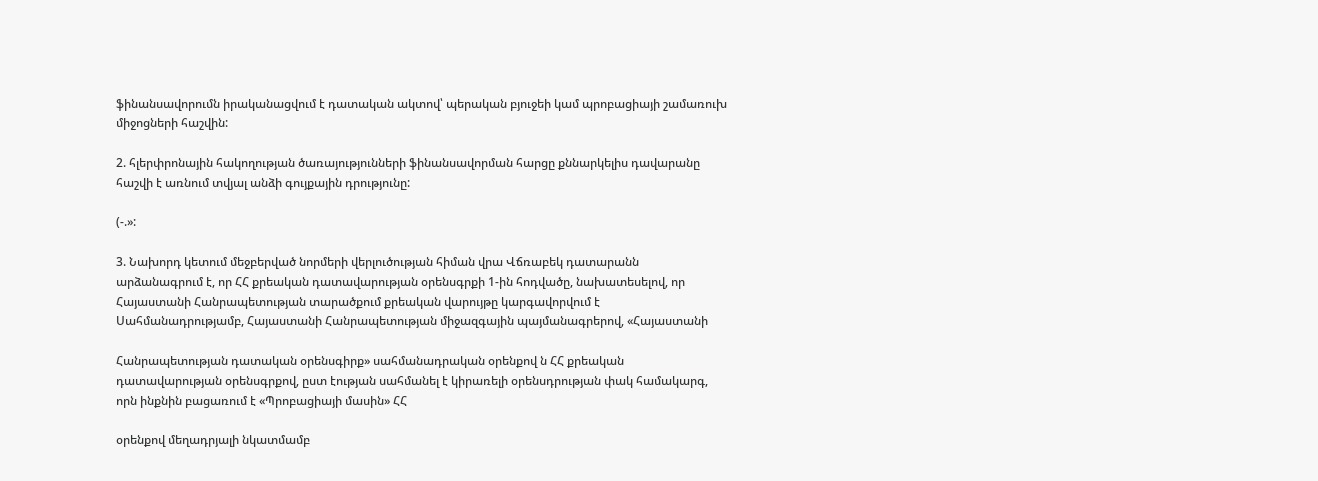ֆինանսավորումն իրականացվում է դատական ակտով՝ պերական բյուջեի կամ պրոբացիայի շամառուխ միջոցների հաշվին:

2. հլերփրոնային հակողության ծառայությունների ֆինանսավորման հարցը քննարկելիս դավարանը հաշվի է առնում տվյալ անձի գույքային դրությունը:

(-.»:

3. Նախորդ կետում մեջբերված նորմերի վերլուծության հիման վրա Վճռաբեկ դատարանն արձանագրում է, որ ՀՀ քրեական դատավարության օրենսգրքի 1-ին հոդվածը, նախատեսելով, որ Հայաստանի Հանրապետության տարածքում քրեական վարույթը կարգավորվում է Սահմանադրությամբ, Հայաստանի Հանրապետության միջազգային պայմանագրերով, «Հայաստանի

Հանրապետության դատական օրենսգիրք» սահմանադրական օրենքով ն ՀՀ քրեական դատավարության օրենսգրքով, ըստ էության սահմանել է կիրառելի օրենսդրության փակ համակարգ, որն ինքնին բացառում է «Պրոբացիայի մասին» ՀՀ

օրենքով մեղադրյալի նկատմամբ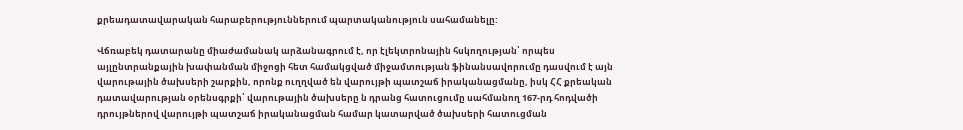քրեադատավարական հարաբերություններում պարտականություն սահամանելը:

Վճռաբեկ դատարանը միաժամանակ արձանագրում է, որ էլեկտրոնային հսկողության՝ որպես այլընտրանքային խափանման միջոցի հետ համակցված միջամտության ֆինանսավորումը դասվում է այն վարութային ծախսերի շարքին, որոնք ուղղված են վարույթի պատշաճ իրականացմանը, իսկ ՀՀ քրեական դատավարության օրենսգրքի՝ վարութային ծախսերը ն դրանց հատուցումը սահմանող 167-րդ հոդվածի դրույթներով վարույթի պատշաճ իրականացման համար կատարված ծախսերի հատուցման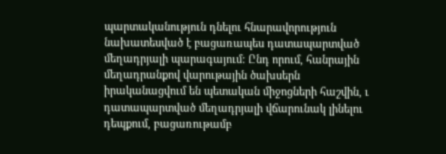պարտականություն դնելու հնարավորություն նախատեսված է բացառապես դատապարտված մեղադրյալի պարագայում: Ընդ որում, հանրային մեղադրանքով վարութային ծախսերն իրականացվում են պետական միջոցների հաշվին, ւ դատապարտված մեղադրյալի վճարունակ լինելու դեպքում, բացառութամբ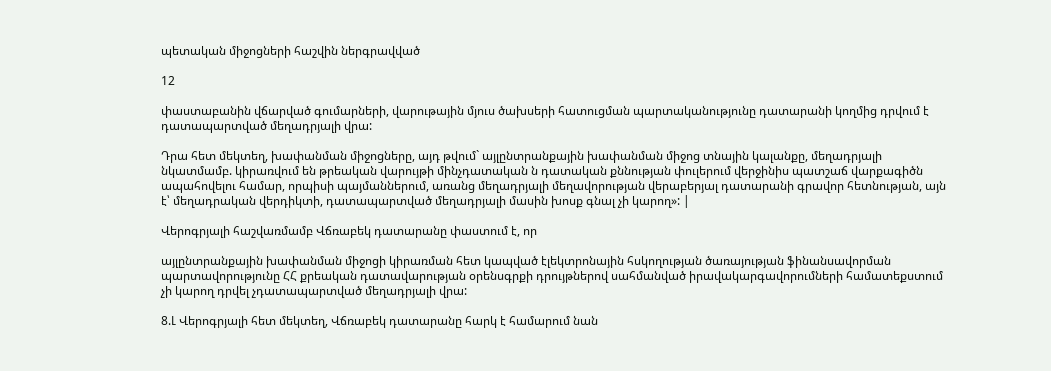պետական միջոցների հաշվին ներգրավված

12

փաստաբանին վճարված գումարների, վարութային մյուս ծախսերի հատուցման պարտականությունը դատարանի կողմից դրվում է դատապարտված մեղադրյալի վրա:

Դրա հետ մեկտեղ, խափանման միջոցները, այդ թվում` այլընտրանքային խափանման միջոց տնային կալանքը, մեղադրյալի նկատմամբ. կիրառվում են թրեական վարույթի մինչդատական ն դատական քննության փուլերում վերջինիս պատշաճ վարքագիծն ապահովելու համար, որպիսի պայմաններում, առանց մեղադրյալի մեղավորության վերաբերյալ դատարանի գրավոր հետնության, այն է՝ մեղադրական վերդիկտի, դատապարտված մեղադրյալի մասին խոսք գնալ չի կարող»: |

Վերոգրյալի հաշվառմամբ Վճռաբեկ դատարանը փաստում է, որ

այլընտրանքային խափանման միջոցի կիրառման հետ կապված էլեկտրոնային հսկողության ծառայության ֆինանսավորման պարտավորությունը ՀՀ քրեական դատավարության օրենսգրքի դրույթներով սահմանված իրավակարգավորումների համատեքստում չի կարող դրվել չդատապարտված մեղադրյալի վրա:

8.Լ Վերոգրյալի հետ մեկտեղ, Վճռաբեկ դատարանը հարկ է համարում նան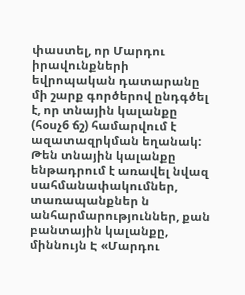փաստել, որ Մարդու իրավունքների եվրոպական դատարանը մի շարք գործերով ընդգծել է, որ տնային կալանքը (հօսչ6 ճշ) համարվում է ազատազրկման եղանակ: Թեն տնային կալանքը ենթադրում է առավել նվազ սահմանափակումներ, տառապանքներ ն անհարմարություններ, քան բանտային կալանքը, միննույն Է «Մարդու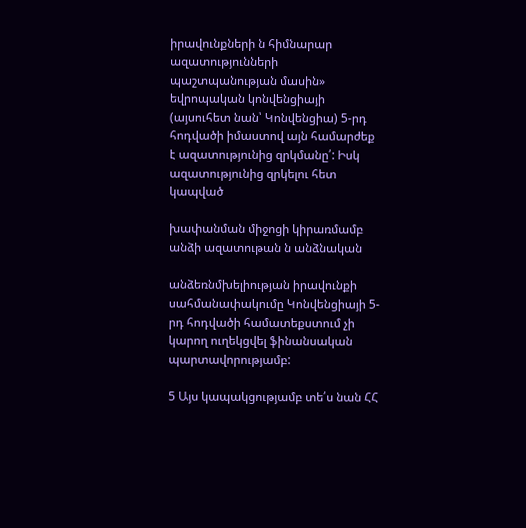իրավունքների ն հիմնարար ազատությունների պաշտպանության մասին» եվրոպական կոնվենցիայի (այսուհետ նան՝ Կոնվենցիա) 5-րդ հոդվածի իմաստով այն համարժեք է ազատությունից զրկմանը՛: Իսկ ազատությունից զրկելու հետ կապված

խափանման միջոցի կիրառմամբ անձի ազատութան ն անձնական

անձեռնմխելիության իրավունքի սահմանափակումը Կոնվենցիայի 5-րդ հոդվածի համատեքստում չի կարող ուղեկցվել ֆինանսական պարտավորությամբ:

5 Այս կապակցությամբ տե՛ս նան ՀՀ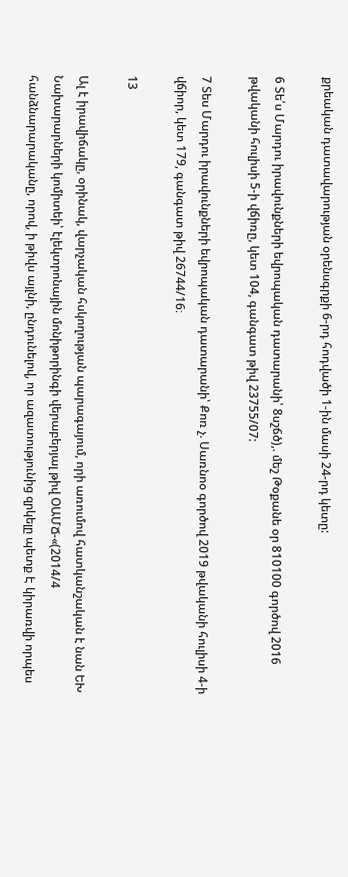քրեական դատավարության օրենսգրքի 6-րդ հոդվածի 1-ին մասի 24-րդ կետը:

6 Տե՛ս Մարդու իրավունքների եվրոպական դատարանի՝ 8սշճծ),. մեշ Թօքանե օր 810100 գործով 2016 թվականի հուլիսի 5-ի վճիռը, կետ 104, գանգատ թիվ 23755/07:

7 Տես Մարդու իրավունքների եվրոպական դատարանի՝ Քոռ չ. Սառնոօ գործով 2019 թվականի հուլիսի 4-ի վճիոր, կետ 179, գանգատ թիվ 26744/16։

13

Ալ է իրավիճակը, օրինակ, վարչական հսկողության պարագայում, որի առումով հատկանշական է նան ԵԽ Նախարարների կոմիտեի՝ էլեկտրոնային մոնիթորինգի վերաբերյալ թիվ ՕԱՄՃ-«(2014/4 հանձնարարականը, որով, ի թիվս այլնի, ընդունելով, որ ազատությունից զրկելը պետք Է կիրառվի որպես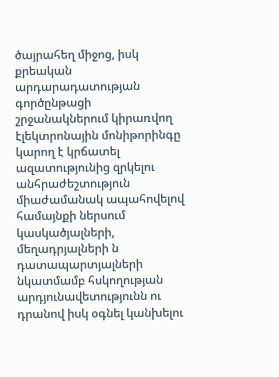ծայրահեղ միջոց, իսկ քրեական արդարադատության գործընթացի շրջանակներում կիրառվող էլեկտրոնային մոնիթորինգը կարող է կրճատել ազատությունից զրկելու անհրաժեշտություն միաժամանակ ապահովելով համայնքի ներսում կասկածյալների, մեղադրյալների ն դատապարտյալների նկատմամբ հսկողության արդյունավետությունն ու դրանով իսկ օգնել կանխելու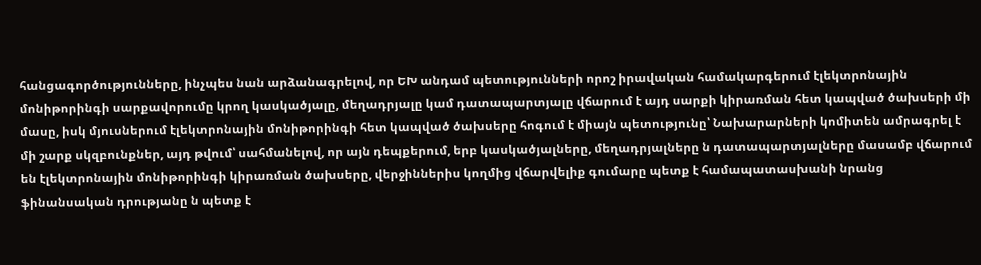հանցագործությունները, ինչպես նան արձանագրելով, որ ԵԽ անդամ պետությունների որոշ իրավական համակարգերում էլեկտրոնային մոնիթորինգի սարքավորումը կրող կասկածյալը, մեղադրյալը կամ դատապարտյալը վճարում է այդ սարքի կիրառման հետ կապված ծախսերի մի մասը, իսկ մյուսներում էլեկտրոնային մոնիթորինգի հետ կապված ծախսերը հոգում է միայն պետությունը՝ Նախարարների կոմիտեն ամրագրել է մի շարք սկզբունքներ, այդ թվում՝ սահմանելով, որ այն դեպքերում, երբ կասկածյալները, մեղադրյալները ն դատապարտյալները մասամբ վճարում են էլեկտրոնային մոնիթորինգի կիրառման ծախսերը, վերջիններիս կողմից վճարվելիք գումարը պետք է համապատասխանի նրանց ֆինանսական դրությանը ն պետք է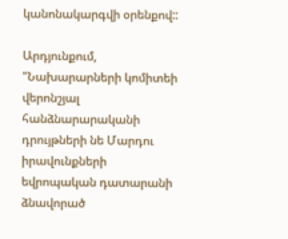կանոնակարգվի օրենքով::

Արդյունքում, "Նախարարների կոմիտեի վերոնշյալ հանձնարարականի դրույթների նե Մարդու իրավունքների եվրոպական դատարանի ձնավորած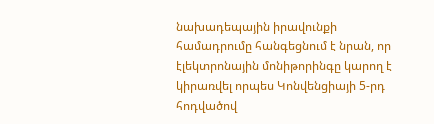նախադեպային իրավունքի համադրումը հանգեցնում է նրան, որ էլեկտրոնային մոնիթորինգը կարող է կիրառվել որպես Կոնվենցիայի 5-րդ հոդվածով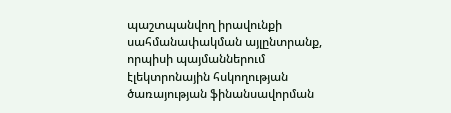պաշտպանվող իրավունքի սահմանափակման այլընտրանք, որպիսի պայմաններում էլեկտրոնային հսկողության ծառայության ֆինանսավորման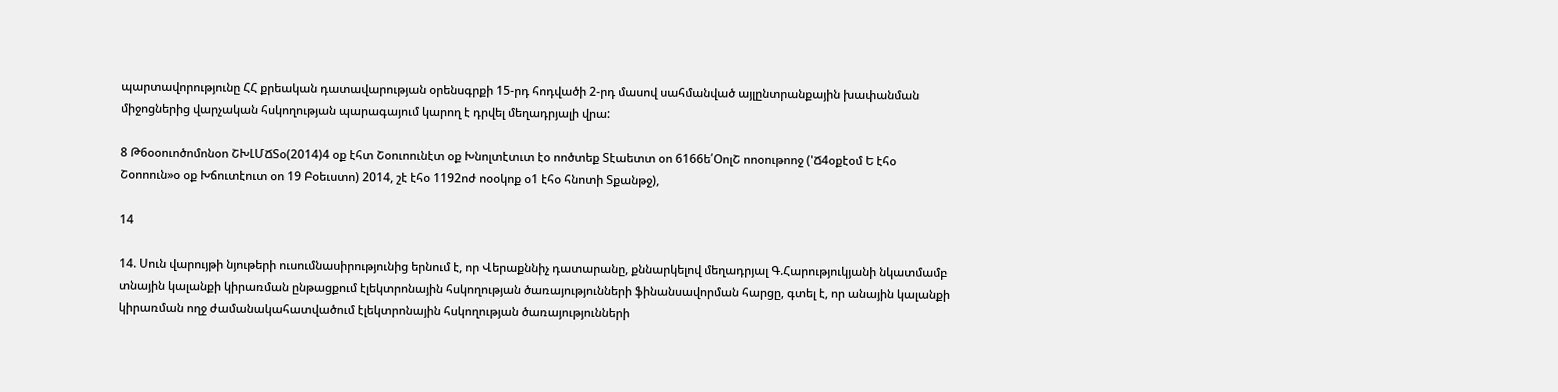պարտավորությունը ՀՀ քրեական դատավարության օրենսգրքի 15-րդ հոդվածի 2-րդ մասով սահմանված այլընտրանքային խափանման միջոցներից վարչական հսկողության պարագայում կարող է դրվել մեղադրյալի վրա:

8 Թ6օօուոծոմոնօո ՇԽԼՄՃՏօ(2014)4 օք էհտ Շօուոունէտ օք Խնոլտէտւտ էօ ոոծտեք Տէաետտ օո 6166ե՛ՕոլՇ ոոօութոոջ ('Ճ4օքէօմ Ե էհօ Շօոոուն»օ օք Խճուտէուտ օո 19 Բօեւստո) 2014, շէ էհօ 1192ոժ ոօօկոք օ1 էհօ հնոտի Տքանթջ),

14

14. Սուն վարույթի նյութերի ուսումնասիրությունից երնում է, որ Վերաքննիչ դատարանը, քննարկելով մեղադրյալ Գ.Հարություկյանի նկատմամբ տնային կալանքի կիրառման ընթացքում էլեկտրոնային հսկողության ծառայությունների ֆինանսավորման հարցը, գտել է, որ անային կալանքի կիրառման ողջ ժամանակահատվածում էլեկտրոնային հսկողության ծառայությունների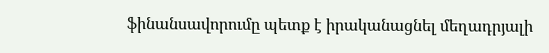ֆինանսավորումը պետք է իրականացնել մեղադրյալի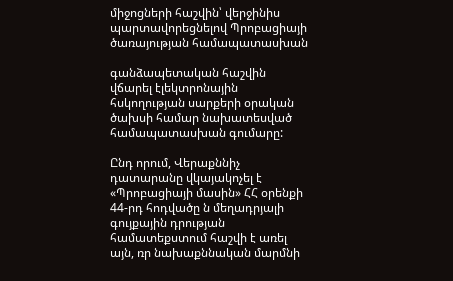միջոցների հաշվին՝ վերջինիս պարտավորեցնելով Պրոբացիայի ծառայության համապատասխան

գանձապետական հաշվին վճարել էլեկտրոնային հսկողության սարքերի օրական ծախսի համար նախատեսված համապատասխան գումարը:

Ընդ որում, Վերաքննիչ դատարանը վկայակոչել է «Պրոբացիայի մասին» ՀՀ օրենքի 44-րդ հոդվածը ն մեղադրյալի գույքային դրության համատեքստում հաշվի է առել այն, ռր նախաքննական մարմնի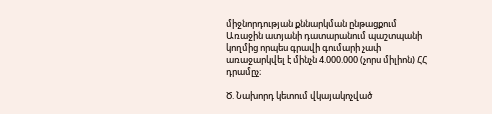միջնորդության քննարկման ընթացքում Առաջին ատյանի դատարանում պաշտպանի կողմից որպես գրավի գումարի չափ առաջարկվել է մինչն 4.000.000 (չորս միլիոն) ՀՀ դրամըչ։

Ծ. Նախորդ կետում վկայակոչված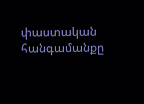փաստական հանգամանքը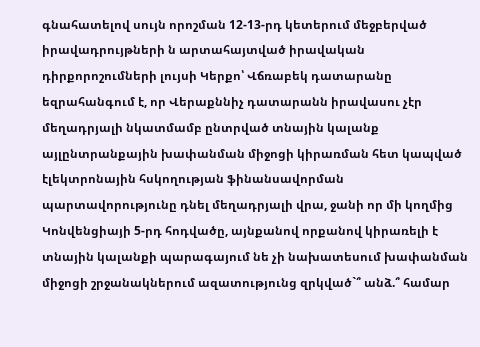գնահատելով սույն որոշման 12-13-րդ կետերում մեջբերված իրավադրույթների ն արտահայտված իրավական դիրքորոշումների լույսի Կերքո՝ Վճռաբեկ դատարանը եզրահանգում է, որ Վերաքննիչ դատարանն իրավասու չէր մեղադրյալի նկատմամբ ընտրված տնային կալանք այլընտրանքային խափանման միջոցի կիրառման հետ կապված էլեկտրոնային հսկողության ֆինանսավորման պարտավորությունը դնել մեղադրյալի վրա, ջանի որ մի կողմից Կոնվենցիայի 5-րդ հոդվածը, այնքանով որքանով կիրառելի է տնային կալանքի պարագայում նե չի նախատեսում խափանման միջոցի շրջանակներում ազատությունց զրկված`՞ անձ.՞ համար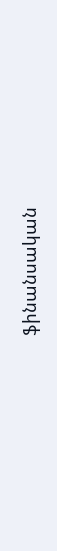ֆինանսական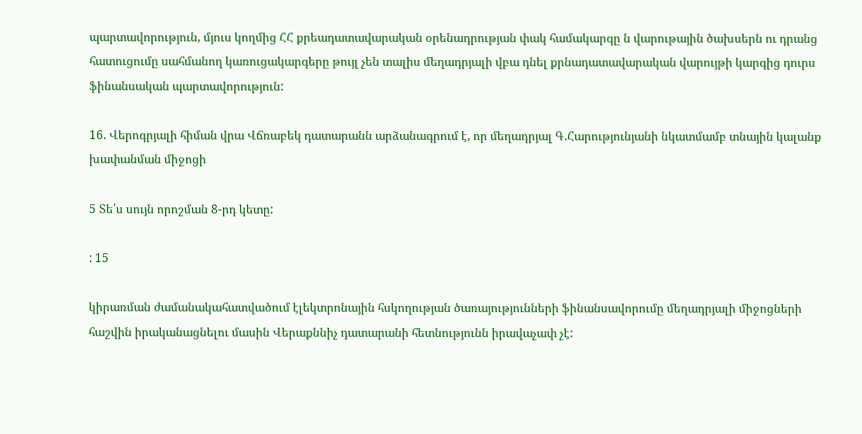պարտավորություն, մյուս կողմից ՀՀ քրեադատավարական օրենադրության փակ համակարգը ն վարութային ծախսերն ու դրանց հատուցումը սահմանող կառուցակարգերը թույլ չեն տալիս մեղադրյալի վբա դնել քրնադատավարական վարույթի կարգից դուրս ֆինանսական պարտավորություն:

16. Վերոգրյալի հիման վրա Վճռաբեկ դատարանն արձանագրում է, որ մեղադրյալ Գ.Հարությունյանի նկատմամբ տնային կալանք խափանման միջոցի

5 Տե՛ս սույն որոշման 8-րդ կետը:

: 15

կիրառման ժամանակահատվածում էլեկտրոնային հսկողության ծառայությունների ֆինանսավորումը մեղադրյալի միջոցների հաշվին իրականացնելու մասին Վերաքննիչ դատարանի հետնությունն իրավաչափ չէ: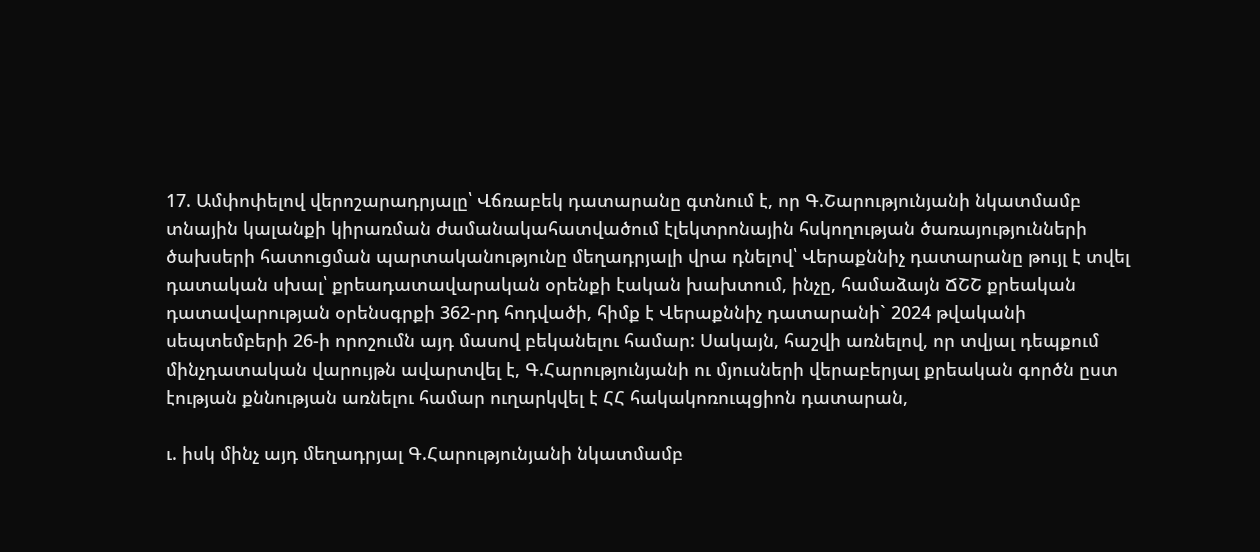17. Ամփոփելով վերոշարադրյալը՝ Վճռաբեկ դատարանը գտնում է, որ Գ.Շարությունյանի նկատմամբ տնային կալանքի կիրառման ժամանակահատվածում էլեկտրոնային հսկողության ծառայությունների ծախսերի հատուցման պարտականությունը մեղադրյալի վրա դնելով՝ Վերաքննիչ դատարանը թույլ է տվել դատական սխալ՝ քրեադատավարական օրենքի էական խախտում, ինչը, համաձայն ՃՇՇ քրեական դատավարության օրենսգրքի 362-րդ հոդվածի, հիմք է Վերաքննիչ դատարանի` 2024 թվականի սեպտեմբերի 26-ի որոշումն այդ մասով բեկանելու համար: Սակայն, հաշվի առնելով, որ տվյալ դեպքում մինչդատական վարույթն ավարտվել է, Գ.Հարությունյանի ու մյուսների վերաբերյալ քրեական գործն ըստ էության քննության առնելու համար ուղարկվել է ՀՀ հակակոռուպցիոն դատարան,

ւ. իսկ մինչ այդ մեղադրյալ Գ.Հարությունյանի նկատմամբ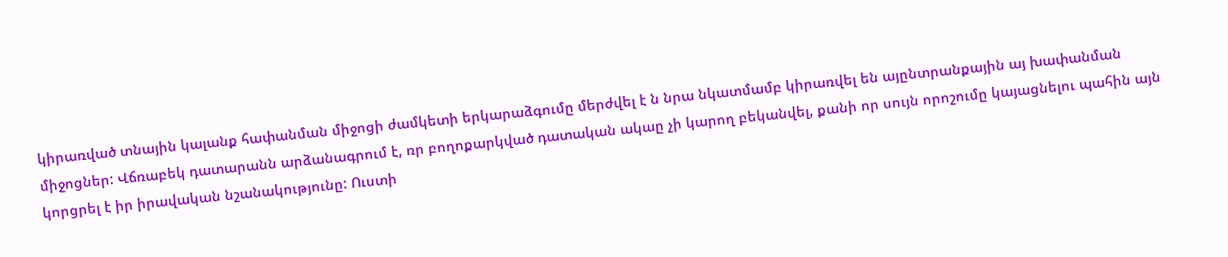կիրառված տնային կալանք հափանման միջոցի ժամկետի երկարաձգումը մերժվել է ն նրա նկատմամբ կիրառվել են այընտրանքային այ խափանման միջոցներ: Վճռաբեկ դատարանն արձանագրում է, ռր բողոքարկված դատական ակաը չի կարող բեկանվել, քանի որ սույն որոշումը կայացնելու պահին այն կորցրել է իր իրավական նշանակությունը: Ուստի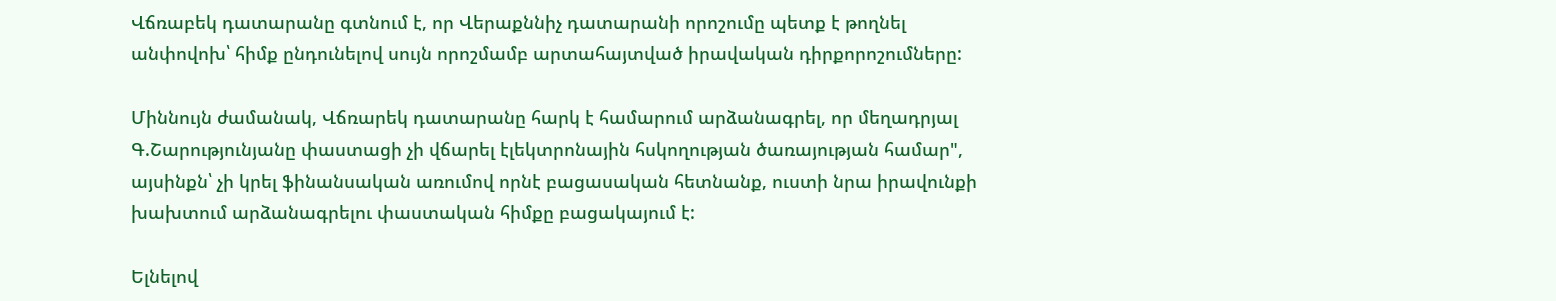Վճռաբեկ դատարանը գտնում է, որ Վերաքննիչ դատարանի որոշումը պետք է թողնել անփովոխ՝ հիմք ընդունելով սույն որոշմամբ արտահայտված իրավական դիրքորոշումները:

Միննույն ժամանակ, Վճռարեկ դատարանը հարկ է համարում արձանագրել, որ մեղադրյալ Գ.Շարությունյանը փաստացի չի վճարել էլեկտրոնային հսկողության ծառայության համար", այսինքն՝ չի կրել ֆինանսական առումով որնէ բացասական հետնանք, ուստի նրա իրավունքի խախտում արձանագրելու փաստական հիմքը բացակայում է:

Ելնելով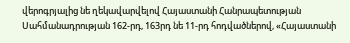վերոգրյալից նե ղեկավարվելով Հայաստանի Հանրապետության Սահմանադրության 162-րդ, 163րդ նե 11-րդ հոդվածներով, «Հայաստանի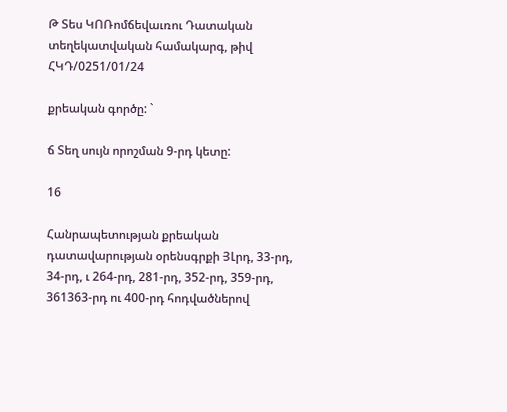Թ Տես ԿՈՌոմճեվաւռու Դատական տեղեկատվական համակարգ, թիվ ՀԿԴ/0251/01/24

քրեական գործը: `

ճ Տեղ սույն որոշման 9-րդ կետը:

16

Հանրապետության քրեական դատավարության օրենսգրքի ՅԼրդ, 33-րդ, 34-րդ, ւ 264-րդ, 281-րդ, 352-րդ, 359-րդ, 361363-րդ ու 400-րդ հոդվածներով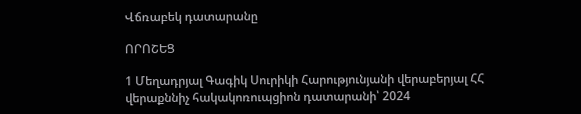Վճռաբեկ դատարանը

ՈՐՈՇԵՑ

1 Մեղադրյալ Գագիկ Սուրիկի Հարությունյանի վերաբերյալ ՀՀ վերաքննիչ հակակոռուպցիոն դատարանի՝ 2024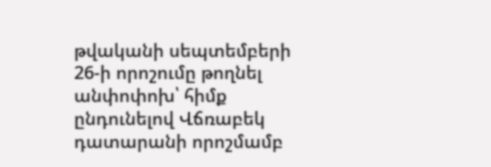թվականի սեպտեմբերի 26-ի որոշումը թողնել անփոփոխ՝ հիմք ընդունելով Վճռաբեկ դատարանի որոշմամբ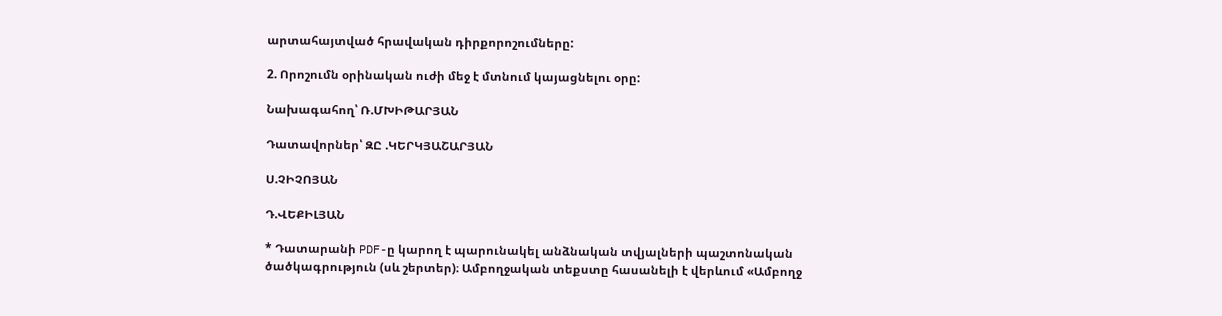արտահայտված հրավական դիրքորոշումները:

2. Որոշումն օրինական ուժի մեջ է մտնում կայացնելու օրը:

Նախագահող՝ Ռ.ՄԽԻԹԱՐՅԱՆ

Դատավորներ՝ ԶԸ .ԿԵՐԿՅԱՇԱՐՅԱՆ

Ս.ՉԻՉՈՅԱՆ

Դ.ՎԵՔԻԼՅԱՆ

* Դատարանի PDF-ը կարող է պարունակել անձնական տվյալների պաշտոնական ծածկագրություն (սև շերտեր)։ Ամբողջական տեքստը հասանելի է վերևում «Ամբողջ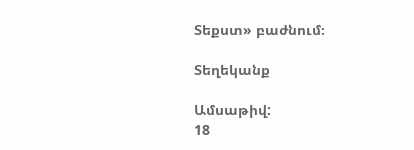Տեքստ» բաժնում։

Տեղեկանք

Ամսաթիվ:
18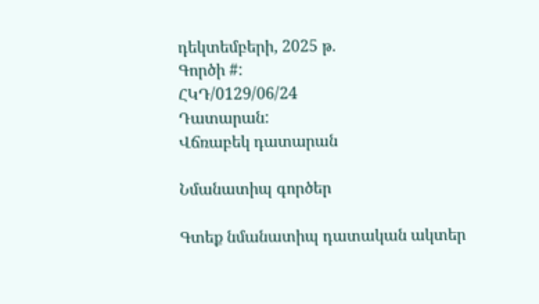դեկտեմբերի, 2025 թ.
Գործի #:
ՀԿԴ/0129/06/24
Դատարան:
Վճռաբեկ դատարան

Նմանատիպ գործեր

Գտեք նմանատիպ դատական ակտեր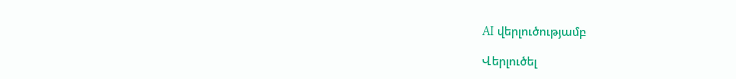AI վերլուծությամբ

Վերլուծել